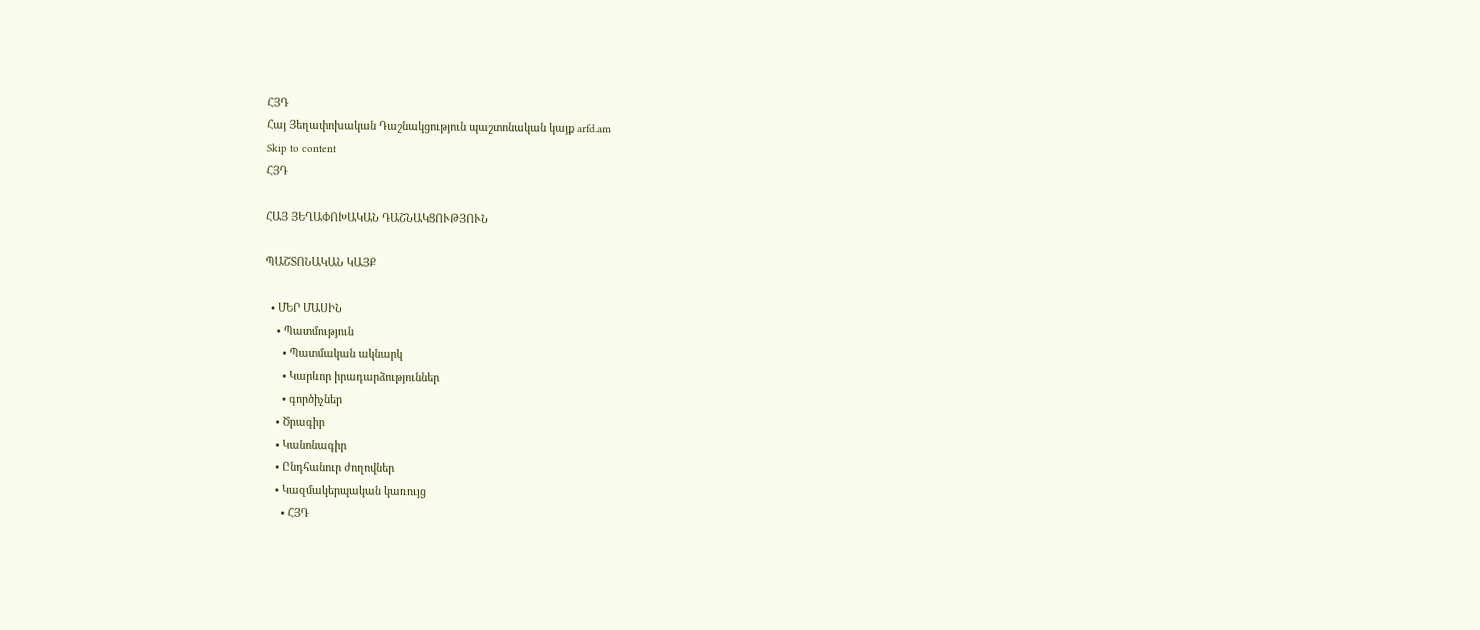ՀՅԴ
Հայ Յեղափոխական Դաշնակցություն պաշտոնական կայք arfd.am
Skip to content
ՀՅԴ

ՀԱՅ ՅԵՂԱՓՈԽԱԿԱՆ ԴԱՇՆԱԿՑՈՒԹՅՈՒՆ

ՊԱՇՏՈՆԱԿԱՆ ԿԱՅՔ

  • ՄԵՐ ՄԱՍԻՆ
    • Պատմություն
      • Պատմական ակնարկ
      • Կարևոր իրադարձություններ
      • գործիչներ
    • Ծրագիր
    • Կանոնագիր
    • Ընդհանուր ժողովներ
    • Կազմակերպական կառույց
      • ՀՅԴ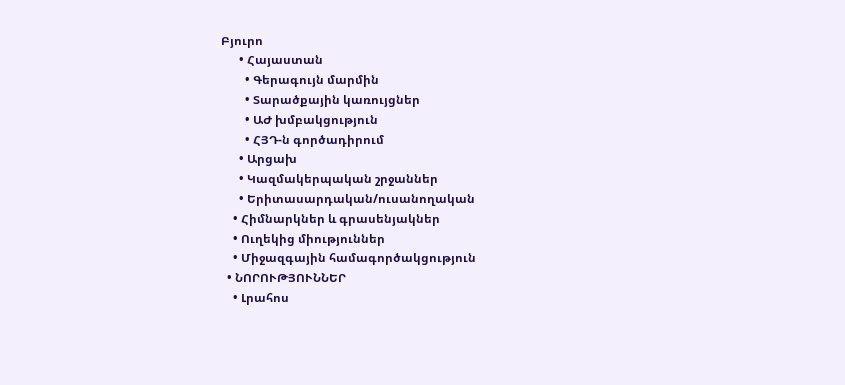Բյուրո
      • Հայաստան
        • Գերագույն մարմին
        • Տարածքային կառույցներ
        • ԱԺ խմբակցություն
        • ՀՅԴ-ն գործադիրում
      • Արցախ
      • Կազմակերպական շրջաններ
      • Երիտասարդական/ուսանողական
    • Հիմնարկներ և գրասենյակներ
    • Ուղեկից միություններ
    • Միջազգային համագործակցություն
  • ՆՈՐՈՒԹՅՈՒՆՆԵՐ
    • Լրահոս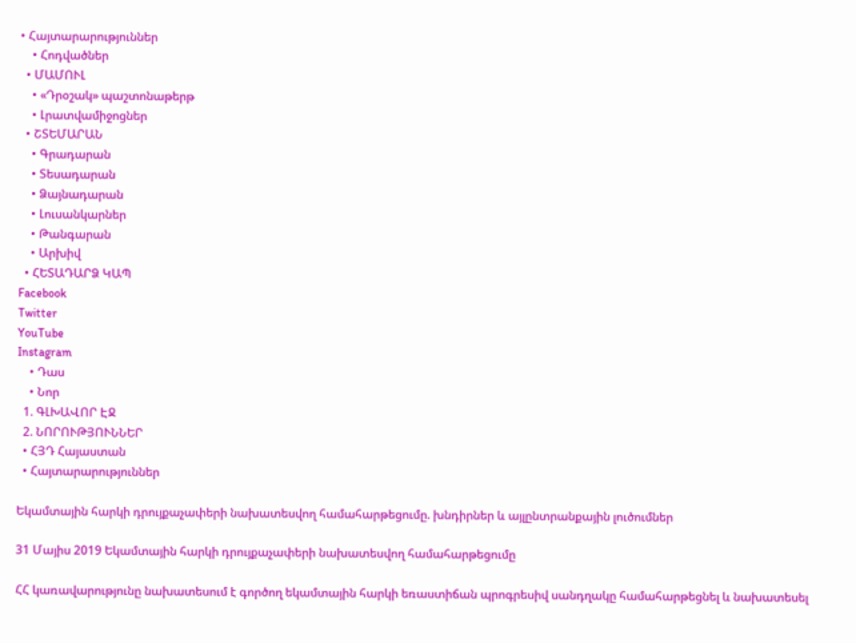• Հայտարարություններ
    • Հոդվածներ
  • ՄԱՄՈՒԼ
    • «Դրօշակ» պաշտոնաթերթ
    • Լրատվամիջոցներ
  • ՇՏԵՄԱՐԱՆ
    • Գրադարան
    • Տեսադարան
    • Ձայնադարան
    • Լուսանկարներ
    • Թանգարան
    • Արխիվ
  • ՀԵՏԱԴԱՐՁ ԿԱՊ
Facebook
Twitter
YouTube
Instagram
    • Դաս
    • Նոր
  1. ԳԼԽԱՎՈՐ ԷՋ
  2. ՆՈՐՈՒԹՅՈՒՆՆԵՐ
  • ՀՅԴ Հայաստան
  • Հայտարարություններ

Եկամտային հարկի դրույքաչափերի նախատեսվող համահարթեցումը. խնդիրներ և այլընտրանքային լուծումներ

31 Մայիս 2019 Եկամտային հարկի դրույքաչափերի նախատեսվող համահարթեցումը

ՀՀ կառավարությունը նախատեսում է գործող եկամտային հարկի եռաստիճան պրոգրեսիվ սանդղակը համահարթեցնել և նախատեսել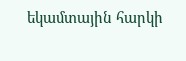եկամտային հարկի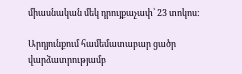միասնական մեկ դրույքաչափ՝ 23 տոկոս:

Արդյունքում համեմատաբար ցածր վարձատրությամբ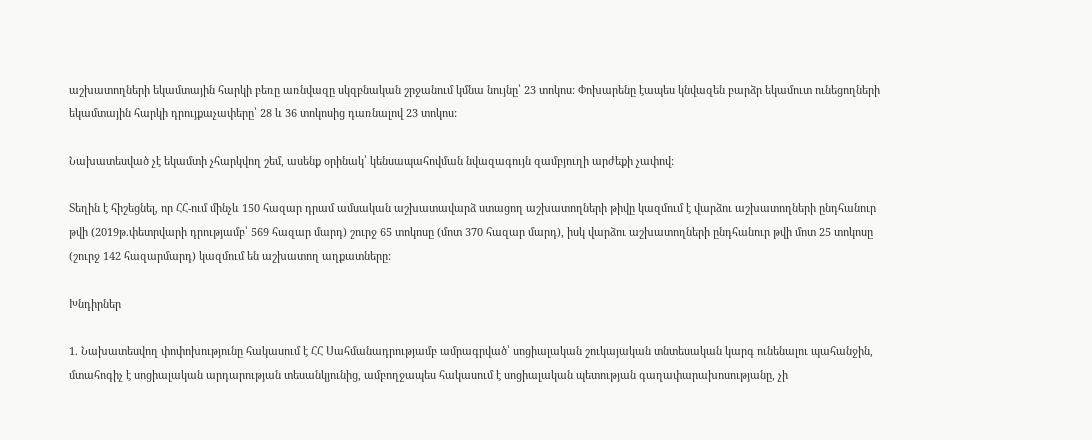աշխատողների եկամտային հարկի բեռը առնվազը սկզբնական շրջանում կմնա նույնը՝ 23 տոկոս: Փոխարենը էապես կնվազեն բարձր եկամուտ ունեցողների եկամտային հարկի դրույքաչափերը՝ 28 և 36 տոկոսից դառնալով 23 տոկոս:

Նախատեսված չէ եկամտի չհարկվող շեմ, ասենք օրինակ՝ կենսապահովման նվազագույն զամբյուղի արժեքի չափով:

Տեղին է հիշեցնել, որ ՀՀ-ում մինչև 150 հազար դրամ ամսական աշխատավարձ ստացող աշխատողների թիվը կազմում է վարձու աշխատողների ընդհանուր թվի (2019թ.փետրվարի դրությամբ՝ 569 հազար մարդ) շուրջ 65 տոկոսը (մոտ 370 հազար մարդ), իսկ վարձու աշխատողների ընդհանուր թվի մոտ 25 տոկոսը (շուրջ 142 հազարմարդ) կազմում են աշխատող աղքատները:

Խնդիրներ

1. Նախատեսվող փոփոխությունը հակասում է ՀՀ Սահմանադրությամբ ամրագրված՝ սոցիալական շուկայական տնտեսական կարգ ունենալու պահանջին, մտահոգիչ է սոցիալական արդարության տեսանկյունից, ամբողջապես հակասում է սոցիալական պետության գաղափարախոսությանը, չի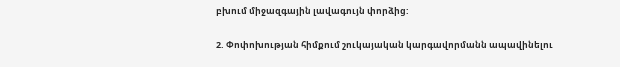բխում միջազգային լավագույն փորձից:

2. Փոփոխության հիմքում շուկայական կարգավորմանն ապավինելու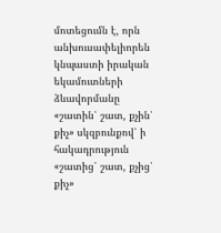մոտեցումն է, որն անխուսափելիորեն կնպաստի իրական եկամուտների ձևավորմանը «շատին՝ շատ, քչին՝ քիչ» սկզբունքով՝ ի հակադրություն «շատից՝ շատ, քչից՝ քիչ»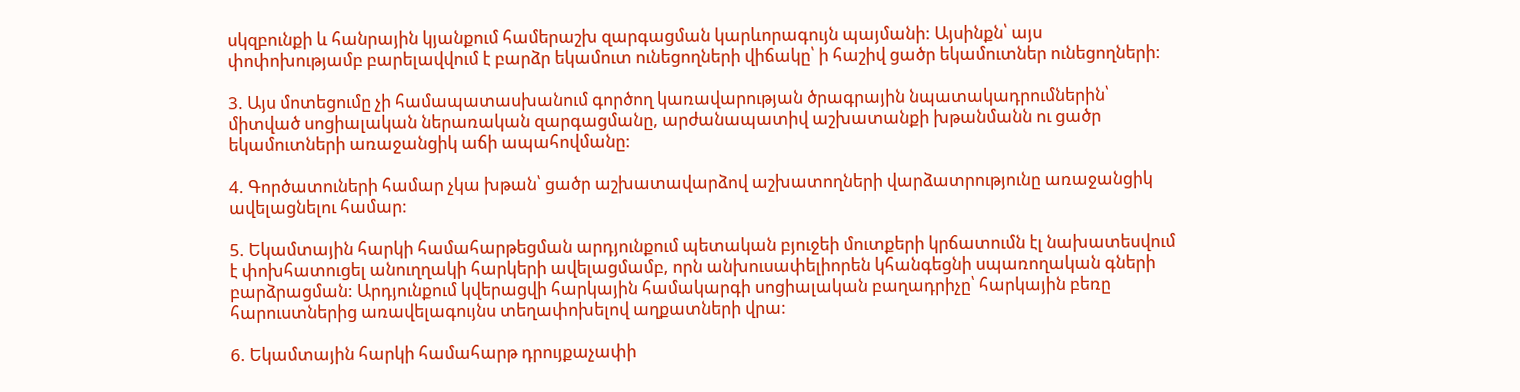սկզբունքի և հանրային կյանքում համերաշխ զարգացման կարևորագույն պայմանի: Այսինքն՝ այս փոփոխությամբ բարելավվում է բարձր եկամուտ ունեցողների վիճակը՝ ի հաշիվ ցածր եկամուտներ ունեցողների:

3. Այս մոտեցումը չի համապատասխանում գործող կառավարության ծրագրային նպատակադրումներին՝ միտված սոցիալական ներառական զարգացմանը, արժանապատիվ աշխատանքի խթանմանն ու ցածր եկամուտների առաջանցիկ աճի ապահովմանը:

4. Գործատուների համար չկա խթան՝ ցածր աշխատավարձով աշխատողների վարձատրությունը առաջանցիկ ավելացնելու համար:

5. Եկամտային հարկի համահարթեցման արդյունքում պետական բյուջեի մուտքերի կրճատումն էլ նախատեսվում է փոխհատուցել անուղղակի հարկերի ավելացմամբ, որն անխուսափելիորեն կհանգեցնի սպառողական գների բարձրացման: Արդյունքում կվերացվի հարկային համակարգի սոցիալական բաղադրիչը՝ հարկային բեռը հարուստներից առավելագույնս տեղափոխելով աղքատների վրա:

6. Եկամտային հարկի համահարթ դրույքաչափի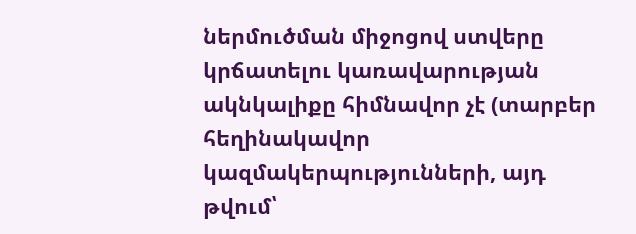ներմուծման միջոցով ստվերը կրճատելու կառավարության ակնկալիքը հիմնավոր չէ (տարբեր հեղինակավոր կազմակերպությունների, այդ թվում՝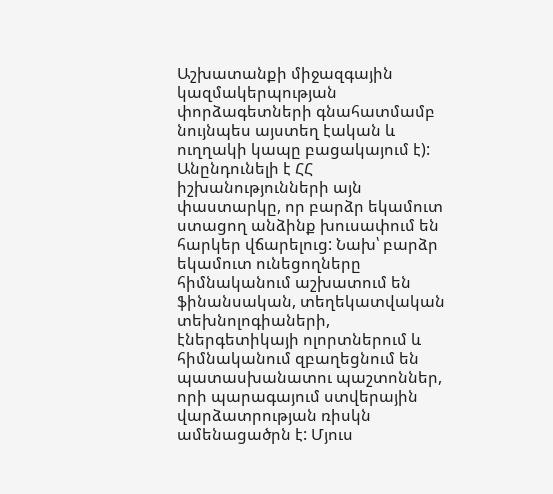Աշխատանքի միջազգային կազմակերպության փորձագետների գնահատմամբ նույնպես այստեղ էական և ուղղակի կապը բացակայում է): Անընդունելի է ՀՀ իշխանությունների այն փաստարկը, որ բարձր եկամուտ ստացող անձինք խուսափում են հարկեր վճարելուց: Նախ՝ բարձր եկամուտ ունեցողները հիմնականում աշխատում են ֆինանսական, տեղեկատվական տեխնոլոգիաների, էներգետիկայի ոլորտներում և հիմնականում զբաղեցնում են պատասխանատու պաշտոններ, որի պարագայում ստվերային վարձատրության ռիսկն ամենացածրն է: Մյուս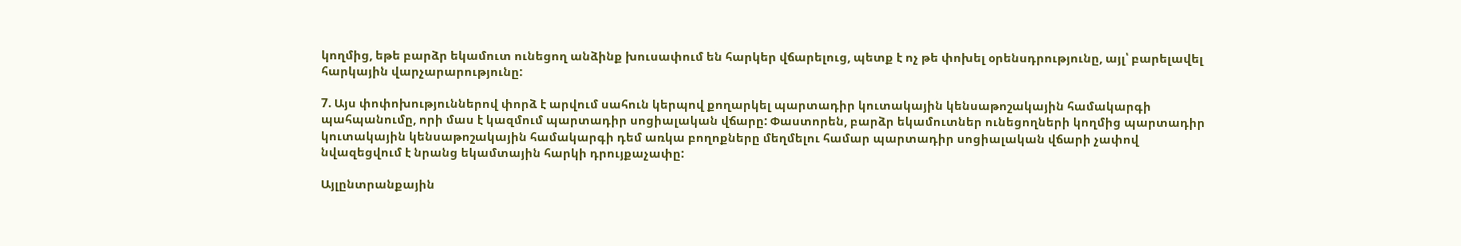կողմից, եթե բարձր եկամուտ ունեցող անձինք խուսափում են հարկեր վճարելուց, պետք է ոչ թե փոխել օրենսդրությունը, այլ՝ բարելավել հարկային վարչարարությունը:

7. Այս փոփոխություններով փորձ է արվում սահուն կերպով քողարկել պարտադիր կուտակային կենսաթոշակային համակարգի պահպանումը, որի մաս է կազմում պարտադիր սոցիալական վճարը: Փաստորեն, բարձր եկամուտներ ունեցողների կողմից պարտադիր կուտակային կենսաթոշակային համակարգի դեմ առկա բողոքները մեղմելու համար պարտադիր սոցիալական վճարի չափով նվազեցվում է նրանց եկամտային հարկի դրույքաչափը:

Այլընտրանքային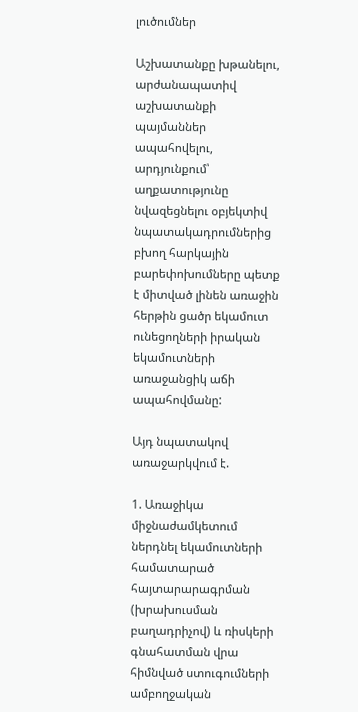լուծումներ

Աշխատանքը խթանելու, արժանապատիվ աշխատանքի պայմաններ ապահովելու, արդյունքում՝ աղքատությունը նվազեցնելու օբյեկտիվ նպատակադրումներից բխող հարկային բարեփոխումները պետք է միտված լինեն առաջին հերթին ցածր եկամուտ ունեցողների իրական եկամուտների առաջանցիկ աճի ապահովմանը:

Այդ նպատակով առաջարկվում է.

1. Առաջիկա միջնաժամկետում ներդնել եկամուտների համատարած հայտարարագրման (խրախուսման բաղադրիչով) և ռիսկերի գնահատման վրա հիմնված ստուգումների ամբողջական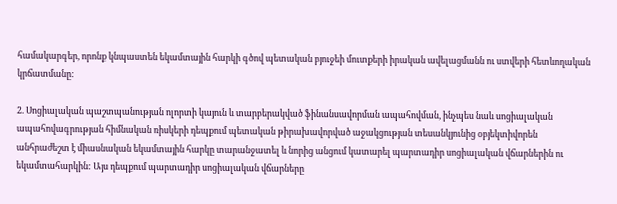համակարգեր, որոնք կնպաստեն եկամտային հարկի գծով պետական բյուջեի մուտքերի իրական ավելացմանն ու ստվերի հետևողական կրճատմանը:

2. Սոցիալական պաշտպանության ոլորտի կայուն և տարբերակված ֆինանսավորման ապահովման, ինչպես նաև սոցիալական ապահովագրության հիմնական ռիսկերի դեպքում պետական թիրախավորված աջակցության տեսանկյունից օբյեկտիվորեն անհրաժեշտ է միասնական եկամտային հարկը տարանջատել և նորից անցում կատարել պարտադիր սոցիալական վճարներին ու եկամտահարկին: Այս դեպքում պարտադիր սոցիալական վճարները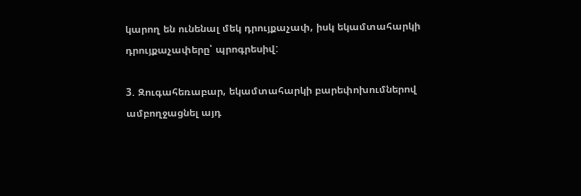կարող են ունենալ մեկ դրույքաչափ, իսկ եկամտահարկի դրույքաչափերը՝ պրոգրեսիվ:

3. Զուգահեռաբար, եկամտահարկի բարեփոխումներով ամբողջացնել այդ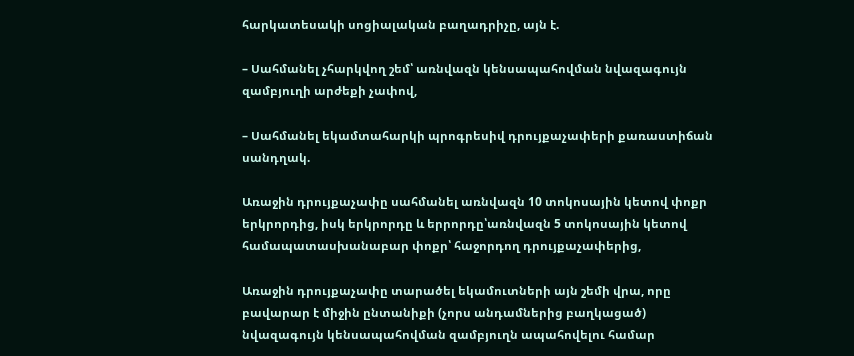հարկատեսակի սոցիալական բաղադրիչը, այն է.

– Սահմանել չհարկվող շեմ՝ առնվազն կենսապահովման նվազագույն զամբյուղի արժեքի չափով,

– Սահմանել եկամտահարկի պրոգրեսիվ դրույքաչափերի քառաստիճան սանդղակ.

Առաջին դրույքաչափը սահմանել առնվազն 10 տոկոսային կետով փոքր երկրորդից, իսկ երկրորդը և երրորդը՝առնվազն 5 տոկոսային կետով համապատասխանաբար փոքր՝ հաջորդող դրույքաչափերից,

Առաջին դրույքաչափը տարածել եկամուտների այն շեմի վրա, որը բավարար է միջին ընտանիքի (չորս անդամներից բաղկացած) նվազագույն կենսապահովման զամբյուղն ապահովելու համար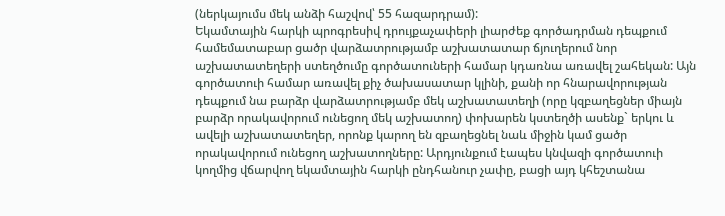(ներկայումս մեկ անձի հաշվով՝ 55 հազարդրամ):
Եկամտային հարկի պրոգրեսիվ դրույքաչափերի լիարժեք գործադրման դեպքում համեմատաբար ցածր վարձատրությամբ աշխատատար ճյուղերում նոր աշխատատեղերի ստեղծումը գործատուների համար կդառնա առավել շահեկան: Այն գործատուի համար առավել քիչ ծախասատար կլինի, քանի որ հնարավորության դեպքում նա բարձր վարձատրությամբ մեկ աշխատատեղի (որը կզբաղեցներ միայն բարձր որակավորում ունեցող մեկ աշխատող) փոխարեն կստեղծի ասենք` երկու և ավելի աշխատատեղեր, որոնք կարող են զբաղեցնել նաև միջին կամ ցածր որակավորում ունեցող աշխատողները: Արդյունքում էապես կնվազի գործատուի կողմից վճարվող եկամտային հարկի ընդհանուր չափը, բացի այդ կհեշտանա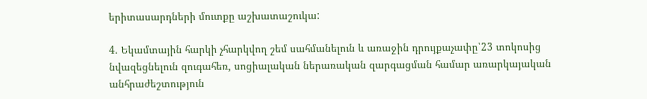երիտասարդների մուտքը աշխատաշուկա:

4. Եկամտային հարկի չհարկվող շեմ սահմանելուն և առաջին դրույքաչափը՝23 տոկոսից նվազեցնելուն զուգահեռ, սոցիալական ներառական զարգացման համար առարկայական անհրաժեշտություն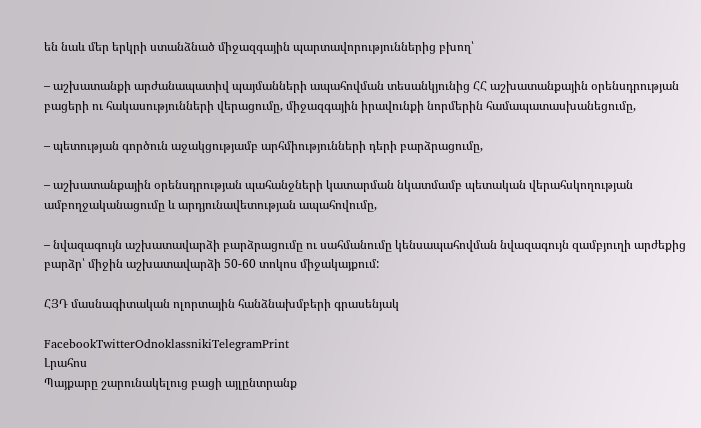են նաև մեր երկրի ստանձնած միջազգային պարտավորություններից բխող՝

– աշխատանքի արժանապատիվ պայմանների ապահովման տեսանկյունից ՀՀ աշխատանքային օրենսդրության բացերի ու հակասությունների վերացումը, միջազգային իրավունքի նորմերին համապատասխանեցումը,

– պետության գործուն աջակցությամբ արհմիությունների դերի բարձրացումը,

– աշխատանքային օրենսդրության պահանջների կատարման նկատմամբ պետական վերահսկողության ամբողջականացումը և արդյունավետության ապահովումը,

– նվազագույն աշխատավարձի բարձրացումը ու սահմանումը կենսապահովման նվազագույն զամբյուղի արժեքից բարձր՝ միջին աշխատավարձի 50-60 տոկոս միջակայքում:

ՀՅԴ մասնագիտական ոլորտային հանձնախմբերի գրասենյակ

FacebookTwitterOdnoklassnikiTelegramPrint
Լրահոս
Պայքարը շարունակելուց բացի այլընտրանք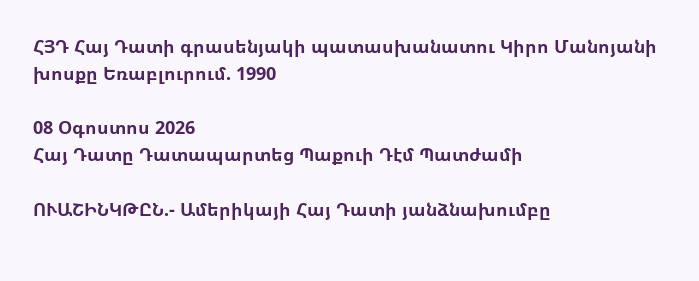ՀՅԴ Հայ Դատի գրասենյակի պատասխանատու Կիրո Մանոյանի խոսքը Եռաբլուրում. 1990

08 Օգոստոս 2026
Հայ Դատը Դատապարտեց Պաքուի Դէմ Պատժամի

ՈՒԱՇԻՆԿԹԸՆ.- Ամերիկայի Հայ Դատի յանձնախումբը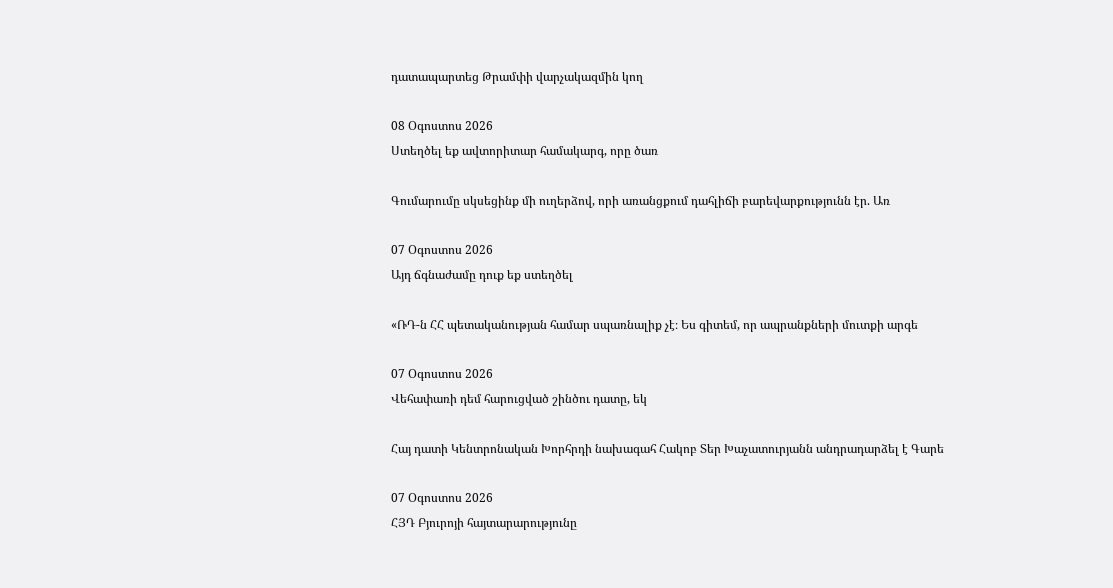դատապարտեց Թրամփի վարչակազմին կող

08 Օգոստոս 2026
Ստեղծել եք ավտորիտար համակարգ, որը ծառ

Գումարումը սկսեցինք մի ուղերձով, որի առանցքում դահլիճի բարեվարքությունն էր. Առ

07 Օգոստոս 2026
Այդ ճգնաժամը դուք եք ստեղծել

«ՌԴ-ն ՀՀ պետականության համար սպառնալիք չէ։ Ես գիտեմ, որ ապրանքների մուտքի արգե

07 Օգոստոս 2026
Վեհափառի դեմ հարուցված շինծու դատը, եկ

Հայ դատի Կենտրոնական Խորհրդի նախագահ Հակոբ Տեր Խաչատուրյանն անդրադարձել է Գարե

07 Օգոստոս 2026
ՀՅԴ Բյուրոյի հայտարարությունը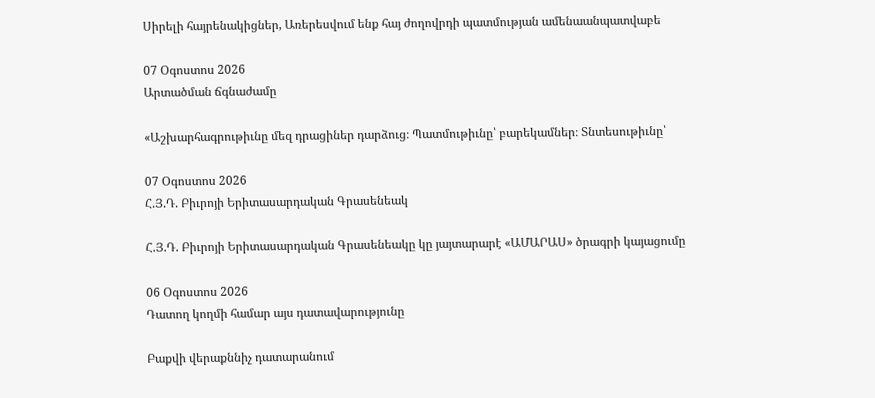Սիրելի հայրենակիցներ, Առերեսվում ենք հայ ժողովրդի պատմության ամենաանպատվաբե

07 Օգոստոս 2026
Արտածման ճգնաժամը

«Աշխարհագրութիւնը մեզ դրացիներ դարձուց։ Պատմութիւնը՝ բարեկամներ։ Տնտեսութիւնը՝

07 Օգոստոս 2026
Հ.Յ.Դ. Բիւրոյի Երիտասարդական Գրասենեակ

Հ.Յ.Դ. Բիւրոյի Երիտասարդական Գրասենեակը կը յայտարարէ «ԱՄԱՐԱՍ» ծրագրի կայացումը

06 Օգոստոս 2026
Դատող կողմի համար այս դատավարությունը

Բաքվի վերաքննիչ դատարանում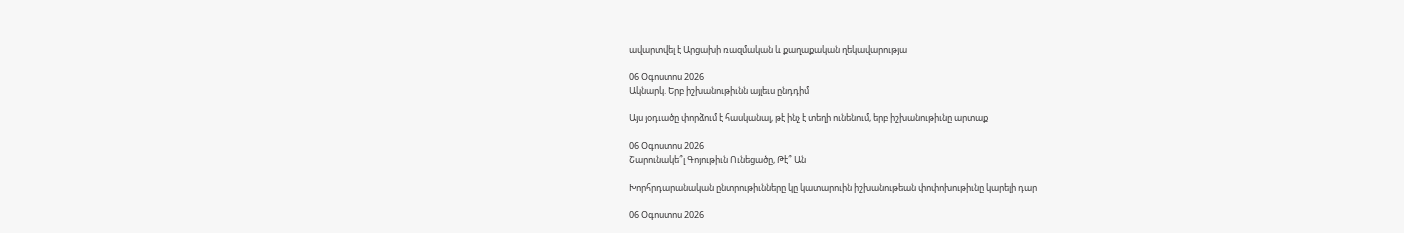ավարտվել է Արցախի ռազմական և քաղաքական ղեկավարությա

06 Օգոստոս 2026
Ակնարկ. Երբ իշխանութիւնն այլեւս ընդդիմ

Այս յօդւածը փորձում է հասկանալ, թէ ինչ է տեղի ունենում, երբ իշխանութիւնը արտաք

06 Օգոստոս 2026
Շարունակե՞լ Գոյութիւն Ունեցածը, Թէ՞ Ան

Խորհրդարանական ընտրութիւնները կը կատարուին իշխանութեան փոփոխութիւնը կարելի դար

06 Օգոստոս 2026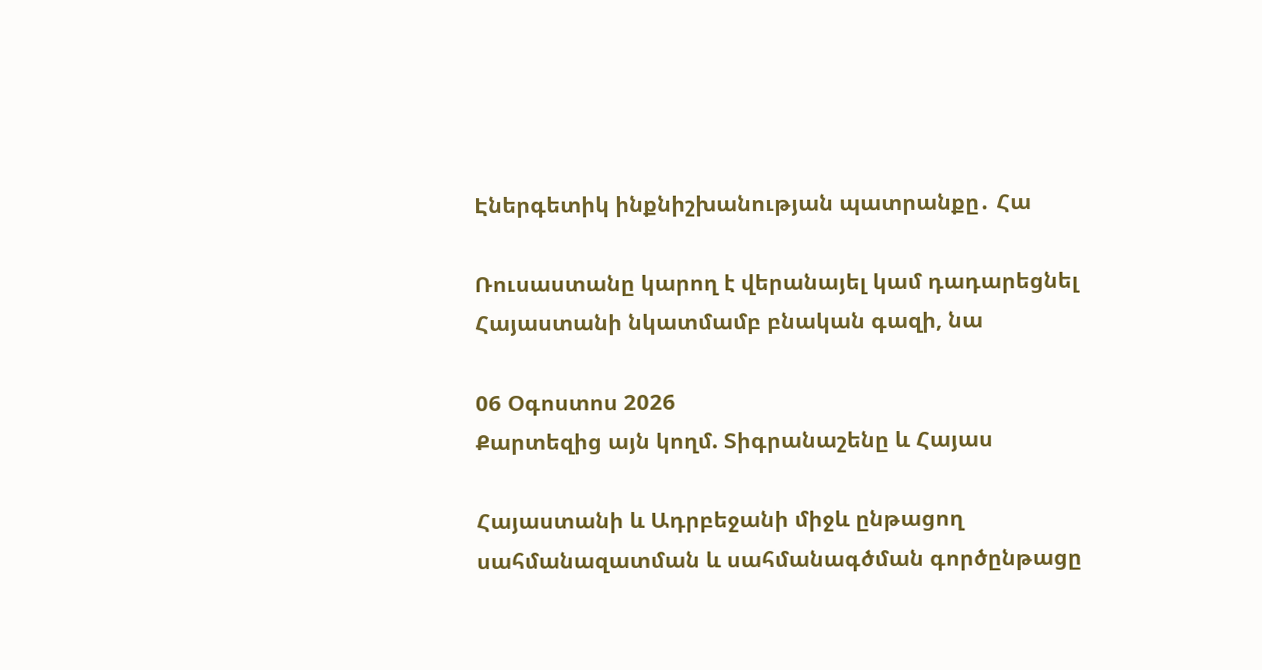Էներգետիկ ինքնիշխանության պատրանքը․ Հա

Ռուսաստանը կարող է վերանայել կամ դադարեցնել Հայաստանի նկատմամբ բնական գազի, նա

06 Օգոստոս 2026
Քարտեզից այն կողմ. Տիգրանաշենը և Հայաս

Հայաստանի և Ադրբեջանի միջև ընթացող սահմանազատման և սահմանագծման գործընթացը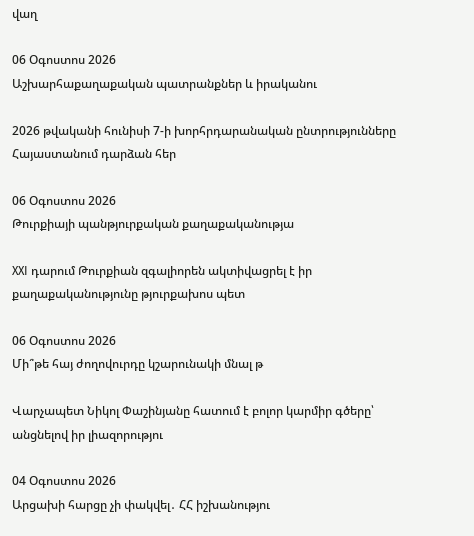վաղ

06 Օգոստոս 2026
Աշխարհաքաղաքական պատրանքներ և իրականու

2026 թվականի հունիսի 7-ի խորհրդարանական ընտրությունները Հայաստանում դարձան հեր

06 Օգոստոս 2026
Թուրքիայի պանթյուրքական քաղաքականությա

XXI դարում Թուրքիան զգալիորեն ակտիվացրել է իր քաղաքականությունը թյուրքախոս պետ

06 Օգոստոս 2026
Մի՞թե հայ ժողովուրդը կշարունակի մնալ թ

Վարչապետ Նիկոլ Փաշինյանը հատում է բոլոր կարմիր գծերը՝ անցնելով իր լիազորությու

04 Օգոստոս 2026
Արցախի հարցը չի փակվել․ ՀՀ իշխանությու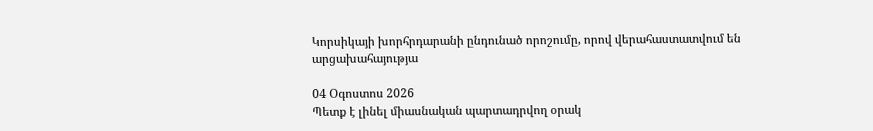Կորսիկայի խորհրդարանի ընդունած որոշումը, որով վերահաստատվում են արցախահայությա

04 Օգոստոս 2026
Պետք է լինել միասնական պարտադրվող օրակ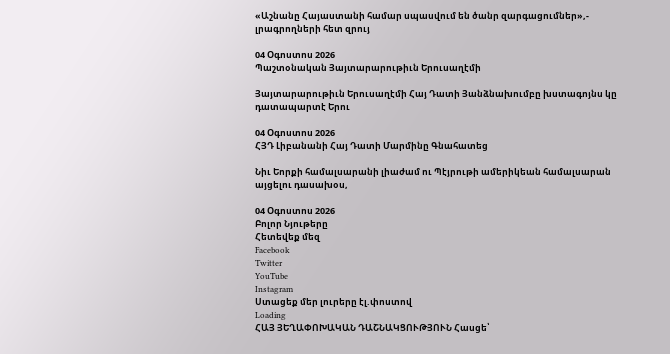«Աշնանը Հայաստանի համար սպասվում են ծանր զարգացումներ»,- լրագրողների հետ զրույ

04 Օգոստոս 2026
Պաշտօնական Յայտարարութիւն Երուսաղէմի

Յայտարարութիւն Երուսաղէմի Հայ Դատի Յանձնախումբը խստագոյնս կը դատապարտէ Երու

04 Օգոստոս 2026
ՀՅԴ Լիբանանի Հայ Դատի Մարմինը Գնահատեց

Նիւ Եորքի համալսարանի լիաժամ ու Պէյրութի ամերիկեան համալսարան այցելու դասախօս,

04 Օգոստոս 2026
Բոլոր Նյութերը
Հետեվեք մեզ
Facebook
Twitter
YouTube
Instagram
Ստացեք մեր լուրերը էլ.փոստով
Loading
ՀԱՅ ՅԵՂԱՓՈԽԱԿԱՆ ԴԱՇՆԱԿՑՈՒԹՅՈՒՆ Հասցե՝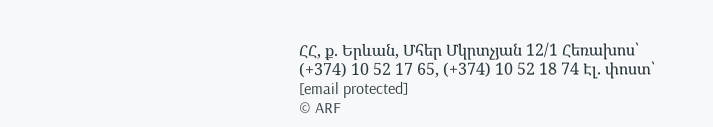ՀՀ, ք. Երևան, Մհեր Մկրտչյան 12/1 Հեռախոս՝ (+374) 10 52 17 65, (+374) 10 52 18 74 Էլ. փոստ՝ [email protected]
© ARF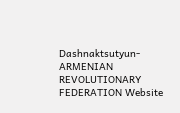Dashnaktsutyun- ARMENIAN REVOLUTIONARY FEDERATION Website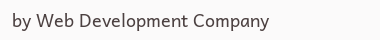by Web Development Company